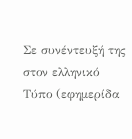Σε συνέντευξή της στον ελληνικό Τύπο (εφημερίδα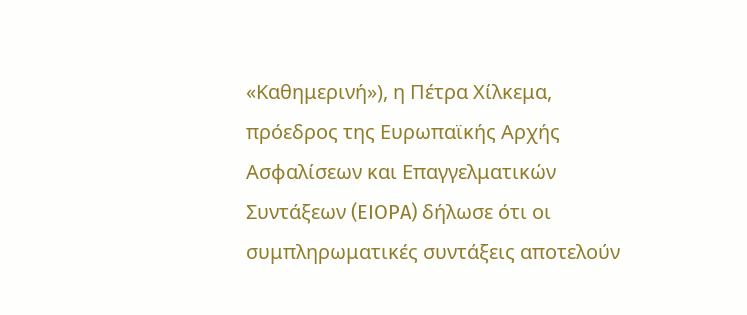«Καθημερινή»), η Πέτρα Χίλκεμα, πρόεδρος της Ευρωπαϊκής Αρχής Ασφαλίσεων και Επαγγελματικών Συντάξεων (EIOPA) δήλωσε ότι οι συμπληρωματικές συντάξεις αποτελούν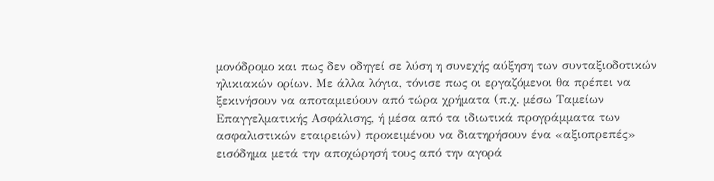μονόδρομο και πως δεν οδηγεί σε λύση η συνεχής αύξηση των συνταξιοδοτικών ηλικιακών ορίων. Με άλλα λόγια, τόνισε πως οι εργαζόμενοι θα πρέπει να ξεκινήσουν να αποταμιεύουν από τώρα χρήματα (π.χ. μέσω Ταμείων Επαγγελματικής Ασφάλισης, ή μέσα από τα ιδιωτικά προγράμματα των ασφαλιστικών εταιρειών) προκειμένου να διατηρήσουν ένα «αξιοπρεπές» εισόδημα μετά την αποχώρησή τους από την αγορά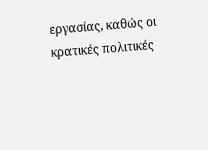εργασίας, καθώς οι κρατικές πολιτικές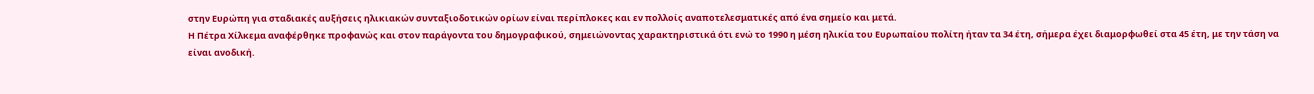στην Ευρώπη για σταδιακές αυξήσεις ηλικιακών συνταξιοδοτικών ορίων είναι περίπλοκες και εν πολλοίς αναποτελεσματικές από ένα σημείο και μετά.
Η Πέτρα Χίλκεμα αναφέρθηκε προφανώς και στον παράγοντα του δημογραφικού, σημειώνοντας χαρακτηριστικά ότι ενώ το 1990 η μέση ηλικία του Ευρωπαίου πολίτη ήταν τα 34 έτη, σήμερα έχει διαμορφωθεί στα 45 έτη, με την τάση να είναι ανοδική.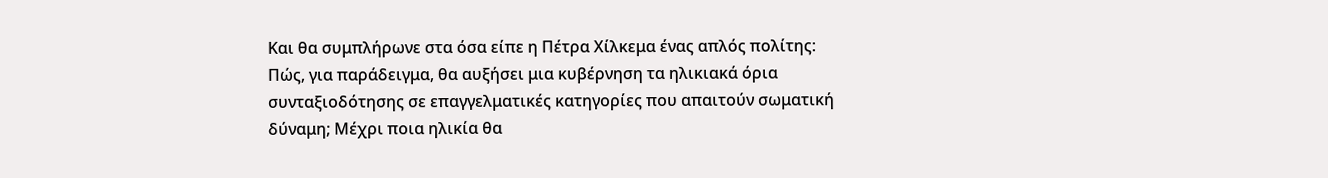Και θα συμπλήρωνε στα όσα είπε η Πέτρα Χίλκεμα ένας απλός πολίτης: Πώς, για παράδειγμα, θα αυξήσει μια κυβέρνηση τα ηλικιακά όρια συνταξιοδότησης σε επαγγελματικές κατηγορίες που απαιτούν σωματική δύναμη; Μέχρι ποια ηλικία θα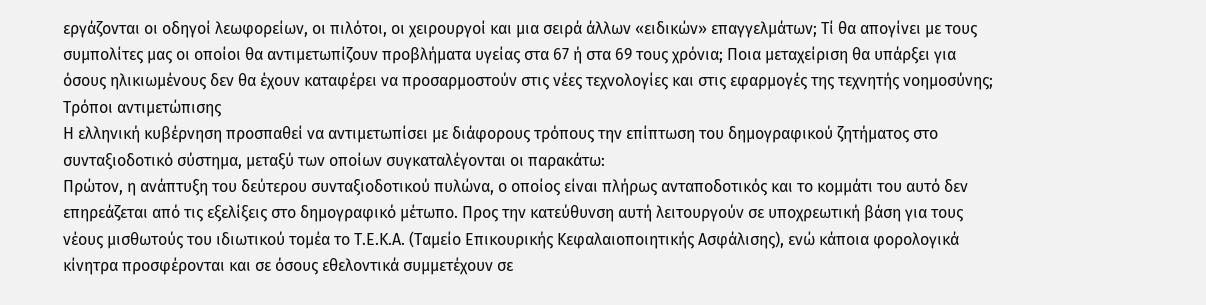εργάζονται οι οδηγοί λεωφορείων, οι πιλότοι, οι χειρουργοί και μια σειρά άλλων «ειδικών» επαγγελμάτων; Τί θα απογίνει με τους συμπολίτες μας οι οποίοι θα αντιμετωπίζουν προβλήματα υγείας στα 67 ή στα 69 τους χρόνια; Ποια μεταχείριση θα υπάρξει για όσους ηλικιωμένους δεν θα έχουν καταφέρει να προσαρμοστούν στις νέες τεχνολογίες και στις εφαρμογές της τεχνητής νοημοσύνης;
Τρόποι αντιμετώπισης
Η ελληνική κυβέρνηση προσπαθεί να αντιμετωπίσει με διάφορους τρόπους την επίπτωση του δημογραφικού ζητήματος στο συνταξιοδοτικό σύστημα, μεταξύ των οποίων συγκαταλέγονται οι παρακάτω:
Πρώτον, η ανάπτυξη του δεύτερου συνταξιοδοτικού πυλώνα, ο οποίος είναι πλήρως ανταποδοτικός και το κομμάτι του αυτό δεν επηρεάζεται από τις εξελίξεις στο δημογραφικό μέτωπο. Προς την κατεύθυνση αυτή λειτουργούν σε υποχρεωτική βάση για τους νέους μισθωτούς του ιδιωτικού τομέα το Τ.Ε.Κ.Α. (Ταμείο Επικουρικής Κεφαλαιοποιητικής Ασφάλισης), ενώ κάποια φορολογικά κίνητρα προσφέρονται και σε όσους εθελοντικά συμμετέχουν σε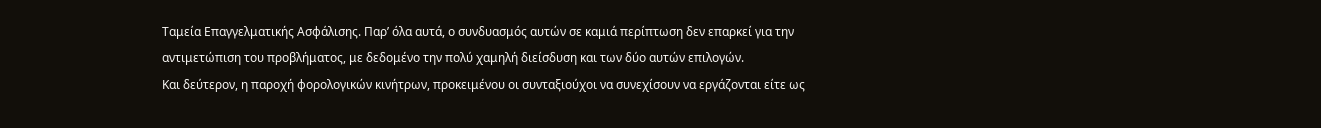Ταμεία Επαγγελματικής Ασφάλισης. Παρ’ όλα αυτά, ο συνδυασμός αυτών σε καμιά περίπτωση δεν επαρκεί για την αντιμετώπιση του προβλήματος, με δεδομένο την πολύ χαμηλή διείσδυση και των δύο αυτών επιλογών.
Και δεύτερον, η παροχή φορολογικών κινήτρων, προκειμένου οι συνταξιούχοι να συνεχίσουν να εργάζονται είτε ως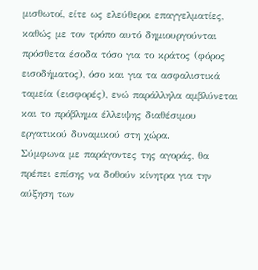μισθωτοί, είτε ως ελεύθεροι επαγγελματίες, καθώς με τον τρόπο αυτό δημιουργούνται πρόσθετα έσοδα τόσο για το κράτος (φόρος εισοδήματος), όσο και για τα ασφαλιστικά ταμεία (εισφορές), ενώ παράλληλα αμβλύνεται και το πρόβλημα έλλειψης διαθέσιμου εργατικού δυναμικού στη χώρα.
Σύμφωνα με παράγοντες της αγοράς, θα πρέπει επίσης να δοθούν κίνητρα για την αύξηση των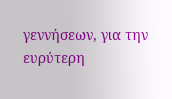γεννήσεων, για την ευρύτερη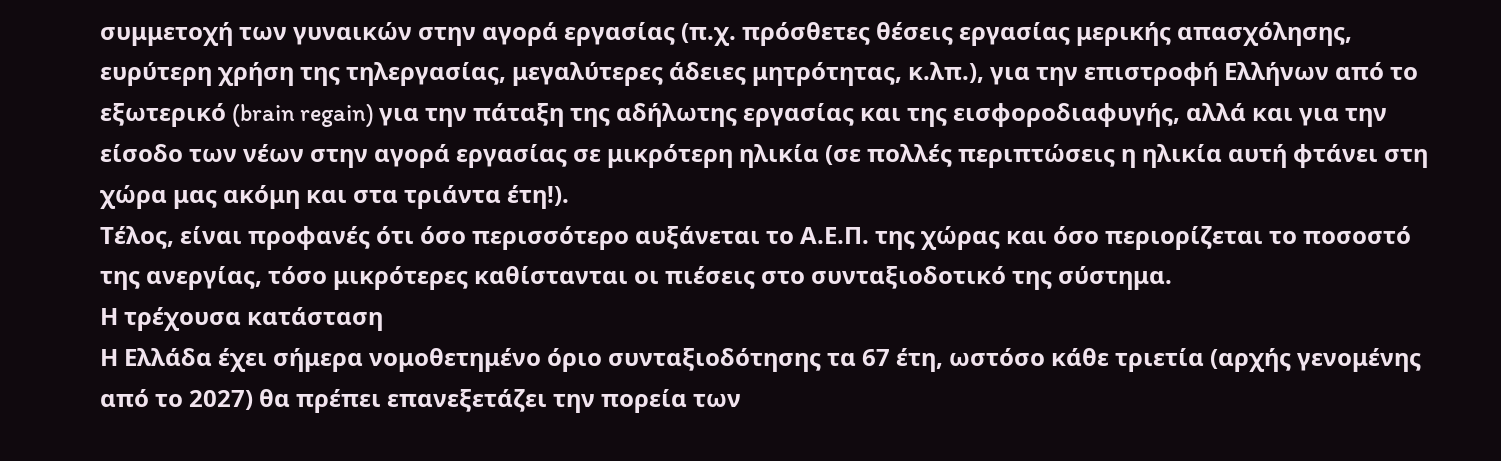συμμετοχή των γυναικών στην αγορά εργασίας (π.χ. πρόσθετες θέσεις εργασίας μερικής απασχόλησης, ευρύτερη χρήση της τηλεργασίας, μεγαλύτερες άδειες μητρότητας, κ.λπ.), για την επιστροφή Ελλήνων από το εξωτερικό (brain regain) για την πάταξη της αδήλωτης εργασίας και της εισφοροδιαφυγής, αλλά και για την είσοδο των νέων στην αγορά εργασίας σε μικρότερη ηλικία (σε πολλές περιπτώσεις η ηλικία αυτή φτάνει στη χώρα μας ακόμη και στα τριάντα έτη!).
Τέλος, είναι προφανές ότι όσο περισσότερο αυξάνεται το Α.Ε.Π. της χώρας και όσο περιορίζεται το ποσοστό της ανεργίας, τόσο μικρότερες καθίστανται οι πιέσεις στο συνταξιοδοτικό της σύστημα.
Η τρέχουσα κατάσταση
Η Ελλάδα έχει σήμερα νομοθετημένο όριο συνταξιοδότησης τα 67 έτη, ωστόσο κάθε τριετία (αρχής γενομένης από το 2027) θα πρέπει επανεξετάζει την πορεία των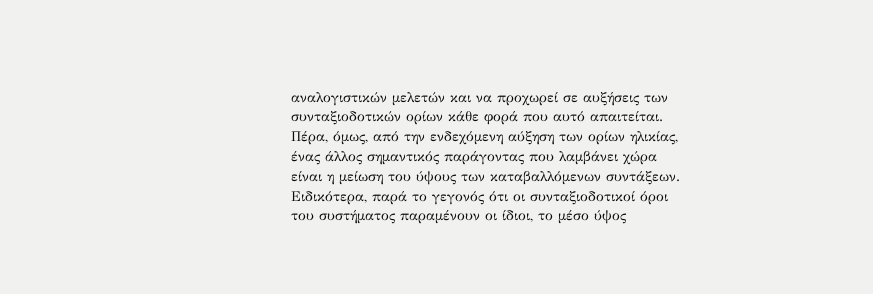αναλογιστικών μελετών και να προχωρεί σε αυξήσεις των συνταξιοδοτικών ορίων κάθε φορά που αυτό απαιτείται.
Πέρα, όμως, από την ενδεχόμενη αύξηση των ορίων ηλικίας, ένας άλλος σημαντικός παράγοντας που λαμβάνει χώρα είναι η μείωση του ύψους των καταβαλλόμενων συντάξεων. Ειδικότερα, παρά το γεγονός ότι οι συνταξιοδοτικοί όροι του συστήματος παραμένουν οι ίδιοι, το μέσο ύψος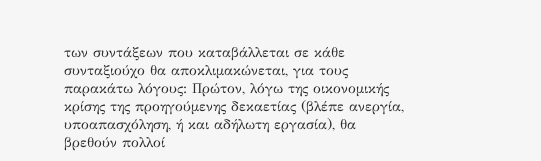των συντάξεων που καταβάλλεται σε κάθε συνταξιούχο θα αποκλιμακώνεται, για τους παρακάτω λόγους: Πρώτον, λόγω της οικονομικής κρίσης της προηγούμενης δεκαετίας (βλέπε ανεργία, υποαπασχόληση, ή και αδήλωτη εργασία), θα βρεθούν πολλοί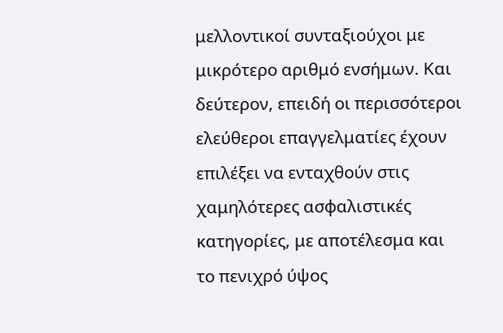μελλοντικοί συνταξιούχοι με μικρότερο αριθμό ενσήμων. Και δεύτερον, επειδή οι περισσότεροι ελεύθεροι επαγγελματίες έχουν επιλέξει να ενταχθούν στις χαμηλότερες ασφαλιστικές κατηγορίες, με αποτέλεσμα και το πενιχρό ύψος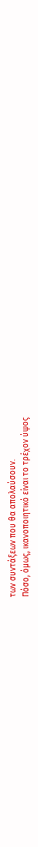των συντάξεων που θα απολαύσουν.
Πόσο, όμως, ικανοποιητικό είναι το τρέχον ύψος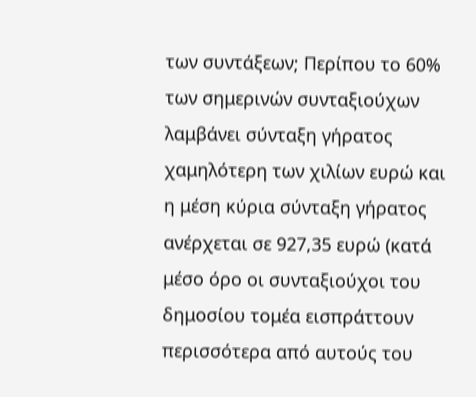των συντάξεων; Περίπου το 60% των σημερινών συνταξιούχων λαμβάνει σύνταξη γήρατος χαμηλότερη των χιλίων ευρώ και η μέση κύρια σύνταξη γήρατος ανέρχεται σε 927,35 ευρώ (κατά μέσο όρο οι συνταξιούχοι του δημοσίου τομέα εισπράττουν περισσότερα από αυτούς του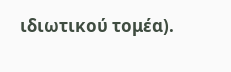ιδιωτικού τομέα).